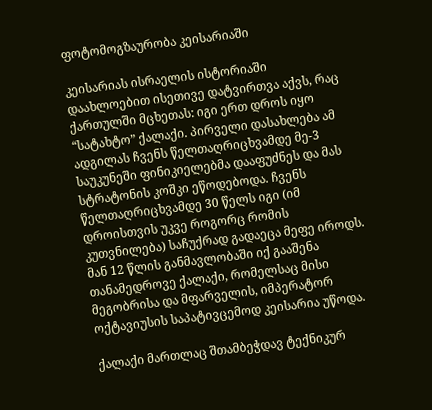ფოტომოგზაურობა კეისარიაში

კეისარიას ისრაელის ისტორიაში დაახლოებით ისეთივე დატვირთვა აქვს, რაც ქართულში მცხეთას: იგი ერთ დროს იყო “სატახტო” ქალაქი. პირველი დასახლება ამ ადგილას ჩვენს წელთაღრიცხვამდე მე-3 საუკუნეში ფინიკიელებმა დააფუძნეს და მას სტრატონის კოშკი ეწოდებოდა. ჩვენს წელთაღრიცხვამდე 30 წელს იგი (იმ დროისთვის უკვე როგორც რომის კუთვნილება) საჩუქრად გადაეცა მეფე იროდს. მან 12 წლის განმავლობაში იქ გააშენა თანამედროვე ქალაქი, რომელსაც მისი მეგობრისა და მფარველის, იმპერატორ ოქტავიუსის საპატივცემოდ კეისარია უწოდა.

ქალაქი მართლაც შთამბეჭდავ ტექნიკურ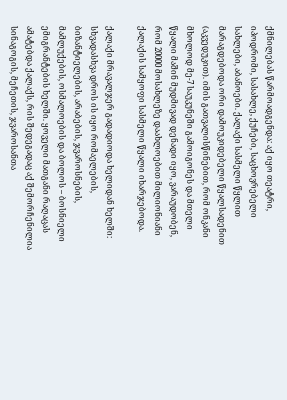ქმნილებას წარმოადგენდა: აქ იყო თეატრი, იპოდრომი, სასახლე, ქუჩები, საცხოვრებელი სახლები, აბანოები. ქალაქი სასმელი წყლით მარაგდებოდა ორი დამოუკიდებელი წყალსადენით (აკვედუკით). იმის გათვალისწინებით, რომ ონკანი მხოლოდ მე-7 საუკუნეში გამოიგონეს და მთელი წყალი მაშინ მუდმივად დენადი იყო, ვარაუდობენ, რომ 20000 მოსახლეზე დაახლოებით მილიონიანი ქალაქის სამყოფი სასმელი წყალი იხარჯებოდა.

ქალაქი მრავალჯერ გადადიოდა ხელიდან ხელში: სხვადასხვა დროს ის იყო რომაელების, ბიზანტიელების, არაბების, ჯვაროსნების, მამლუქების, ოსმალოების და ბოლოს – ბოსნიელი ემიგრანტების ხელში. ყოველი მათგანი რაღაცას ამატებდა ქალაქს, რის შედეგადაც აქ შემორჩენილია სინაგოგის, მეჩეთის, ჯვაროსანთა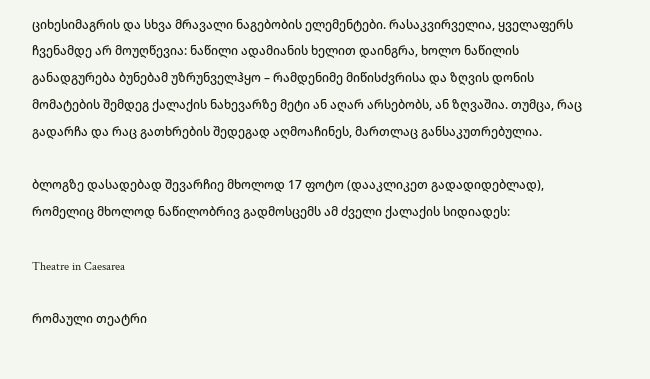ციხესიმაგრის და სხვა მრავალი ნაგებობის ელემენტები. რასაკვირველია, ყველაფერს ჩვენამდე არ მოუღწევია: ნაწილი ადამიანის ხელით დაინგრა, ხოლო ნაწილის განადგურება ბუნებამ უზრუნველჰყო – რამდენიმე მიწისძვრისა და ზღვის დონის მომატების შემდეგ ქალაქის ნახევარზე მეტი ან აღარ არსებობს, ან ზღვაშია. თუმცა, რაც გადარჩა და რაც გათხრების შედეგად აღმოაჩინეს, მართლაც განსაკუთრებულია.

ბლოგზე დასადებად შევარჩიე მხოლოდ 17 ფოტო (დააკლიკეთ გადადიდებლად), რომელიც მხოლოდ ნაწილობრივ გადმოსცემს ამ ძველი ქალაქის სიდიადეს:

Theatre in Caesarea

რომაული თეატრი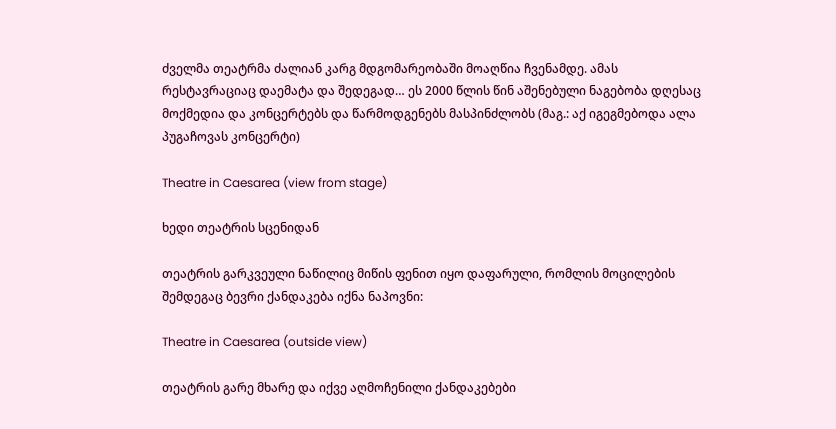ძველმა თეატრმა ძალიან კარგ მდგომარეობაში მოაღწია ჩვენამდე. ამას რესტავრაციაც დაემატა და შედეგად… ეს 2000 წლის წინ აშენებული ნაგებობა დღესაც მოქმედია და კონცერტებს და წარმოდგენებს მასპინძლობს (მაგ.: აქ იგეგმებოდა ალა პუგაჩოვას კონცერტი)

Theatre in Caesarea (view from stage)

ხედი თეატრის სცენიდან

თეატრის გარკვეული ნაწილიც მიწის ფენით იყო დაფარული, რომლის მოცილების შემდეგაც ბევრი ქანდაკება იქნა ნაპოვნი:

Theatre in Caesarea (outside view)

თეატრის გარე მხარე და იქვე აღმოჩენილი ქანდაკებები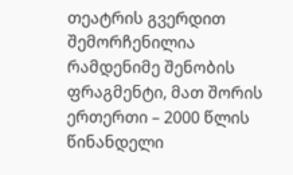თეატრის გვერდით შემორჩენილია რამდენიმე შენობის ფრაგმენტი, მათ შორის ერთერთი – 2000 წლის წინანდელი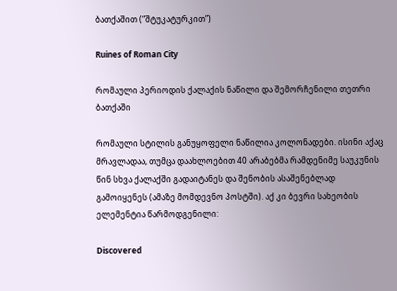ბათქაშით (“შტუკატურკით”)

Ruines of Roman City

რომაული პერიოდის ქალაქის ნაწილი და შემორჩენილი თეთრი ბათქაში

რომაული სტილის განუყოფელი ნაწილია კოლონადები. ისინი აქაც მრავლადაა, თუმცა დაახლოებით 40 არაბებმა რამდენიმე საუკუნის წინ სხვა ქალაქში გადაიტანეს და შენობის ასაშენებლად გამოიყენეს (ამაზე მომდევნო პოსტში). აქ კი ბევრი სახეობის ელემენტია წარმოდგენილი:

Discovered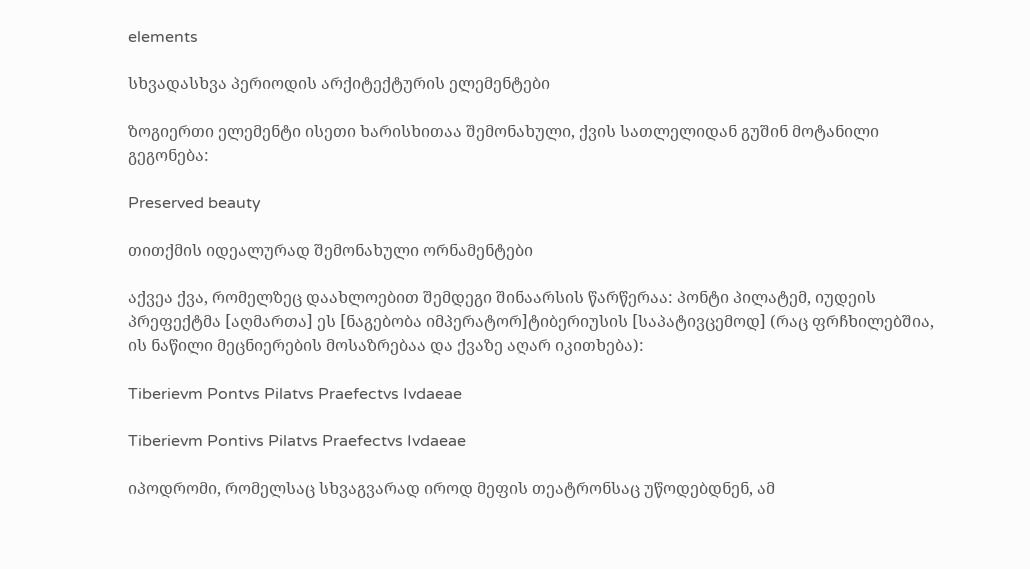elements

სხვადასხვა პერიოდის არქიტექტურის ელემენტები

ზოგიერთი ელემენტი ისეთი ხარისხითაა შემონახული, ქვის სათლელიდან გუშინ მოტანილი გეგონება:

Preserved beauty

თითქმის იდეალურად შემონახული ორნამენტები

აქვეა ქვა, რომელზეც დაახლოებით შემდეგი შინაარსის წარწერაა: პონტი პილატემ, იუდეის პრეფექტმა [აღმართა] ეს [ნაგებობა იმპერატორ]ტიბერიუსის [საპატივცემოდ] (რაც ფრჩხილებშია, ის ნაწილი მეცნიერების მოსაზრებაა და ქვაზე აღარ იკითხება):

Tiberievm Pontvs Pilatvs Praefectvs Ivdaeae

Tiberievm Pontivs Pilatvs Praefectvs Ivdaeae

იპოდრომი, რომელსაც სხვაგვარად იროდ მეფის თეატრონსაც უწოდებდნენ, ამ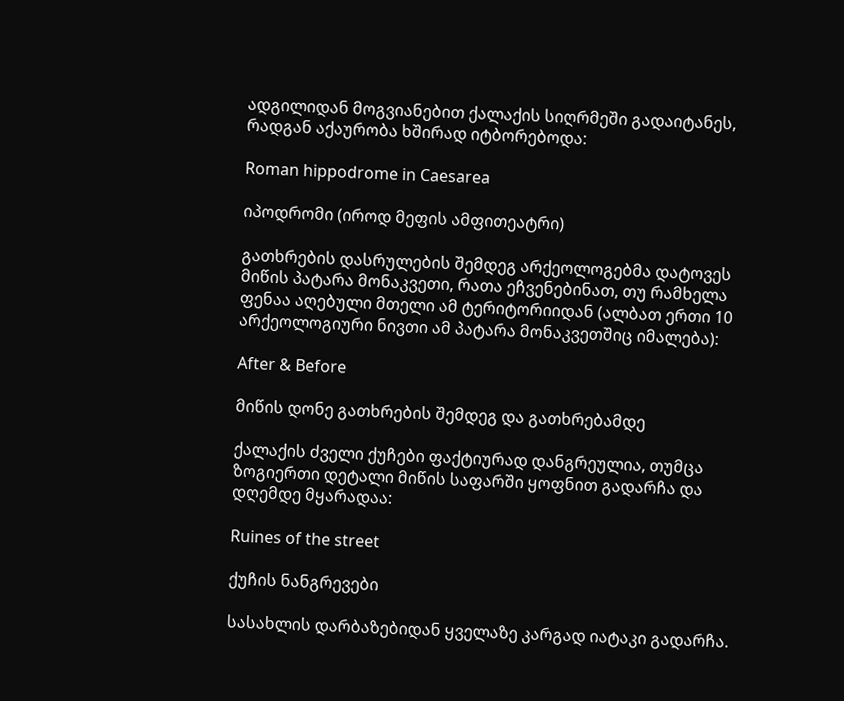ადგილიდან მოგვიანებით ქალაქის სიღრმეში გადაიტანეს, რადგან აქაურობა ხშირად იტბორებოდა:

Roman hippodrome in Caesarea

იპოდრომი (იროდ მეფის ამფითეატრი)

გათხრების დასრულების შემდეგ არქეოლოგებმა დატოვეს მიწის პატარა მონაკვეთი, რათა ეჩვენებინათ, თუ რამხელა ფენაა აღებული მთელი ამ ტერიტორიიდან (ალბათ ერთი 10 არქეოლოგიური ნივთი ამ პატარა მონაკვეთშიც იმალება):

After & Before

მიწის დონე გათხრების შემდეგ და გათხრებამდე

ქალაქის ძველი ქუჩები ფაქტიურად დანგრეულია, თუმცა ზოგიერთი დეტალი მიწის საფარში ყოფნით გადარჩა და დღემდე მყარადაა:

Ruines of the street

ქუჩის ნანგრევები

სასახლის დარბაზებიდან ყველაზე კარგად იატაკი გადარჩა.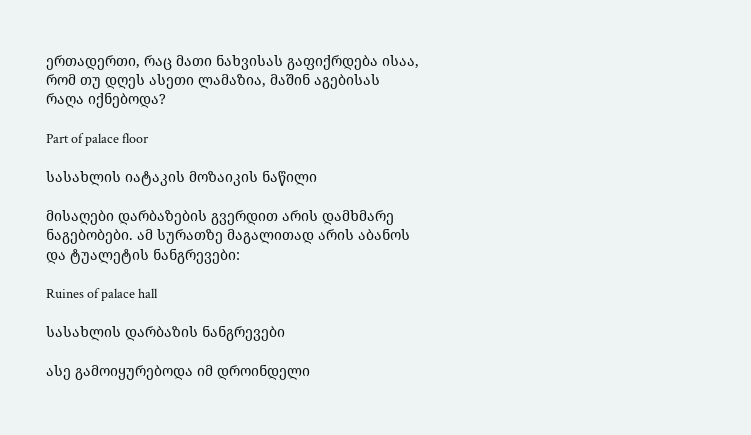ერთადერთი, რაც მათი ნახვისას გაფიქრდება ისაა, რომ თუ დღეს ასეთი ლამაზია, მაშინ აგებისას რაღა იქნებოდა?

Part of palace floor

სასახლის იატაკის მოზაიკის ნაწილი

მისაღები დარბაზების გვერდით არის დამხმარე ნაგებობები. ამ სურათზე მაგალითად არის აბანოს და ტუალეტის ნანგრევები:

Ruines of palace hall

სასახლის დარბაზის ნანგრევები

ასე გამოიყურებოდა იმ დროინდელი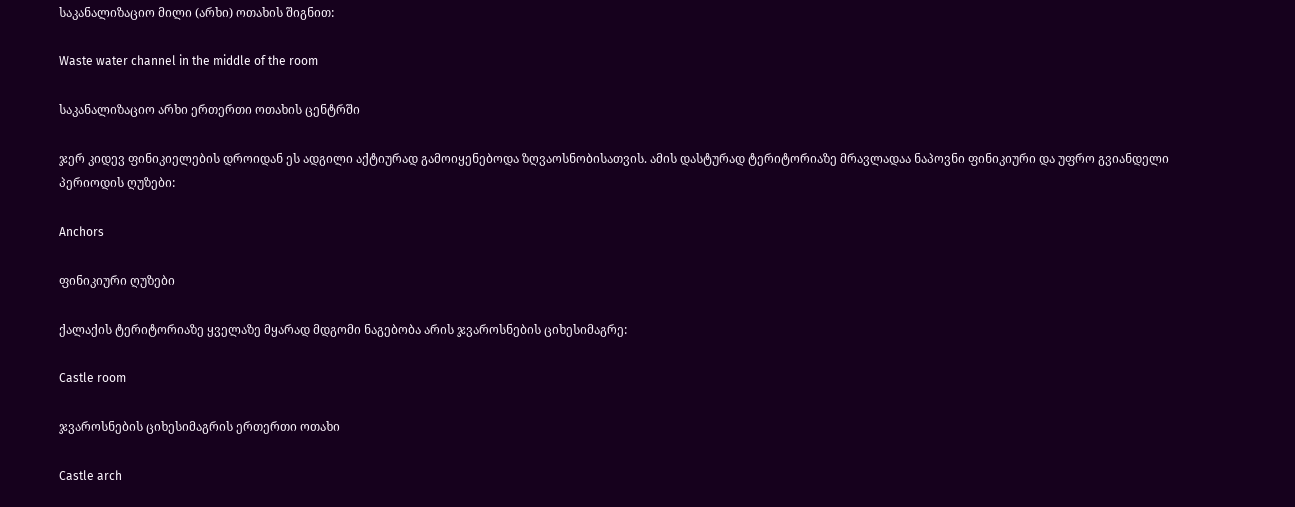საკანალიზაციო მილი (არხი) ოთახის შიგნით:

Waste water channel in the middle of the room

საკანალიზაციო არხი ერთერთი ოთახის ცენტრში

ჯერ კიდევ ფინიკიელების დროიდან ეს ადგილი აქტიურად გამოიყენებოდა ზღვაოსნობისათვის. ამის დასტურად ტერიტორიაზე მრავლადაა ნაპოვნი ფინიკიური და უფრო გვიანდელი პერიოდის ღუზები:

Anchors

ფინიკიური ღუზები

ქალაქის ტერიტორიაზე ყველაზე მყარად მდგომი ნაგებობა არის ჯვაროსნების ციხესიმაგრე:

Castle room

ჯვაროსნების ციხესიმაგრის ერთერთი ოთახი

Castle arch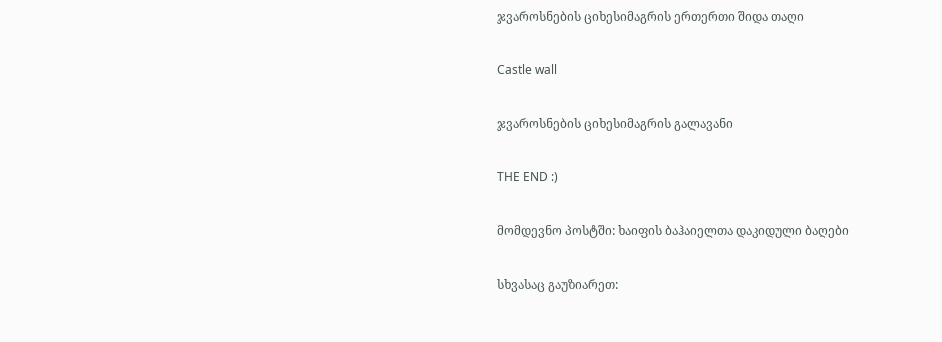ჯვაროსნების ციხესიმაგრის ერთერთი შიდა თაღი

Castle wall

ჯვაროსნების ციხესიმაგრის გალავანი

THE END :)

მომდევნო პოსტში: ხაიფის ბაჰაიელთა დაკიდული ბაღები

სხვასაც გაუზიარეთ: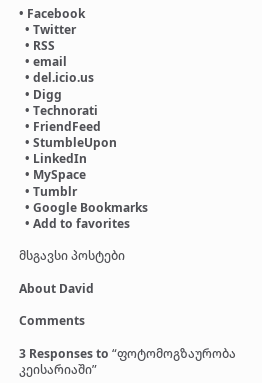• Facebook
  • Twitter
  • RSS
  • email
  • del.icio.us
  • Digg
  • Technorati
  • FriendFeed
  • StumbleUpon
  • LinkedIn
  • MySpace
  • Tumblr
  • Google Bookmarks
  • Add to favorites

მსგავსი პოსტები

About David

Comments

3 Responses to “ფოტომოგზაურობა კეისარიაში”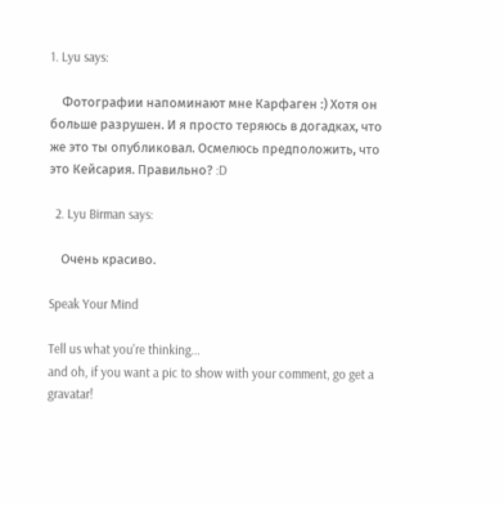1. Lyu says:

    Фотографии напоминают мне Карфаген :) Хотя он больше разрушен. И я просто теряюсь в догадках, что же это ты опубликовал. Осмелюсь предположить, что это Кейсария. Правильно? :D

  2. Lyu Birman says:

    Очень красиво.

Speak Your Mind

Tell us what you're thinking...
and oh, if you want a pic to show with your comment, go get a gravatar!